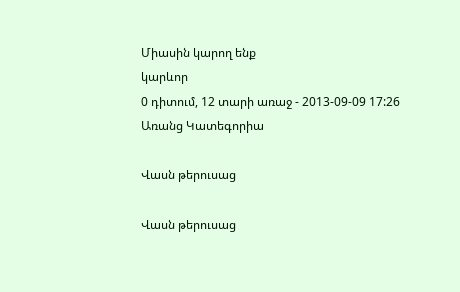Միասին կարող ենք
կարևոր
0 դիտում, 12 տարի առաջ - 2013-09-09 17:26
Առանց Կատեգորիա

Վասն թերուսաց

Վասն թերուսաց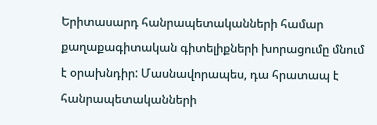Երիտասարդ հանրապետականների համար քաղաքագիտական գիտելիքների խորացումը մնում է օրախնդիր: Մասնավորապես, դա հրատապ է հանրապետականների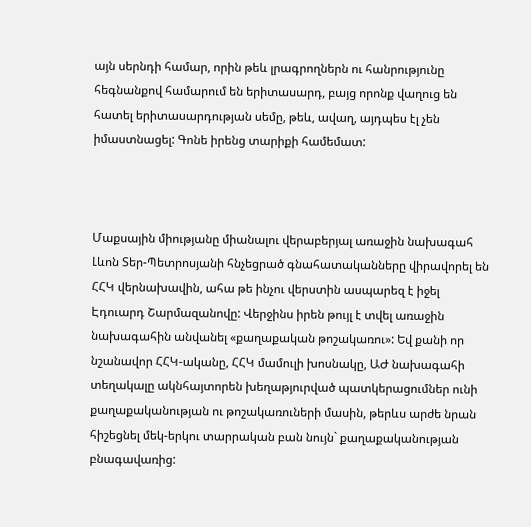այն սերնդի համար, որին թեև լրագրողներն ու հանրությունը հեգնանքով համարում են երիտասարդ, բայց որոնք վաղուց են հատել երիտասարդության սեմը, թեև, ավաղ, այդպես էլ չեն իմաստնացել: Գոնե իրենց տարիքի համեմատ:



Մաքսային միությանը միանալու վերաբերյալ առաջին նախագահ Լևոն Տեր-Պետրոսյանի հնչեցրած գնահատականները վիրավորել են ՀՀԿ վերնախավին, ահա թե ինչու վերստին ասպարեզ է իջել Էդուարդ Շարմազանովը: Վերջինս իրեն թույլ է տվել առաջին նախագահին անվանել «քաղաքական թոշակառու»: Եվ քանի որ նշանավոր ՀՀԿ-ականը, ՀՀԿ մամուլի խոսնակը, ԱԺ նախագահի տեղակալը ակնհայտորեն խեղաթյուրված պատկերացումներ ունի քաղաքականության ու թոշակառուների մասին, թերևս արժե նրան հիշեցնել մեկ-երկու տարրական բան նույն` քաղաքականության բնագավառից: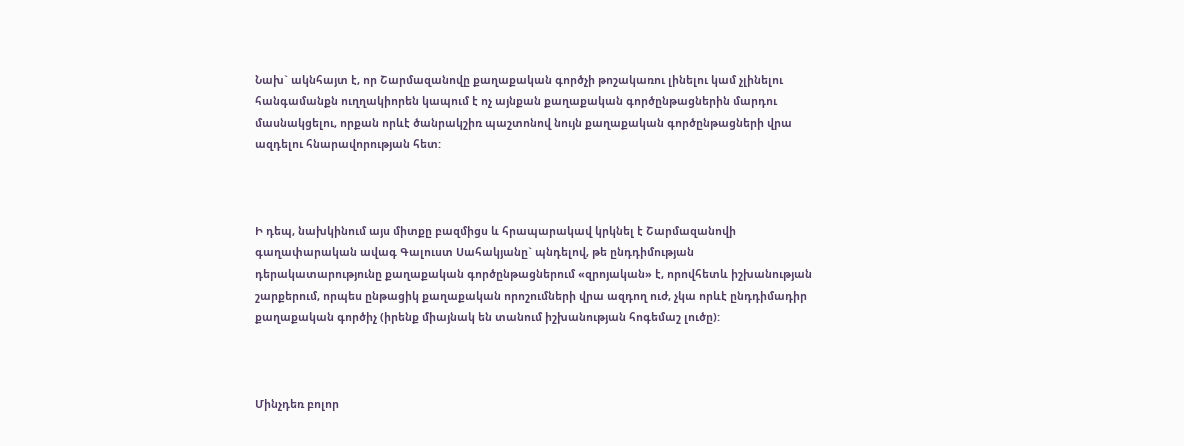Նախ` ակնհայտ է, որ Շարմազանովը քաղաքական գործչի թոշակառու լինելու կամ չլինելու հանգամանքն ուղղակիորեն կապում է ոչ այնքան քաղաքական գործընթացներին մարդու մասնակցելու, որքան որևէ ծանրակշիռ պաշտոնով նույն քաղաքական գործընթացների վրա ազդելու հնարավորության հետ:



Ի դեպ, նախկինում այս միտքը բազմիցս և հրապարակավ կրկնել է Շարմազանովի գաղափարական ավագ Գալուստ Սահակյանը` պնդելով, թե ընդդիմության դերակատարությունը քաղաքական գործընթացներում «զրոյական» է, որովհետև իշխանության շարքերում, որպես ընթացիկ քաղաքական որոշումների վրա ազդող ուժ, չկա որևէ ընդդիմադիր քաղաքական գործիչ (իրենք միայնակ են տանում իշխանության հոգեմաշ լուծը):



Մինչդեռ բոլոր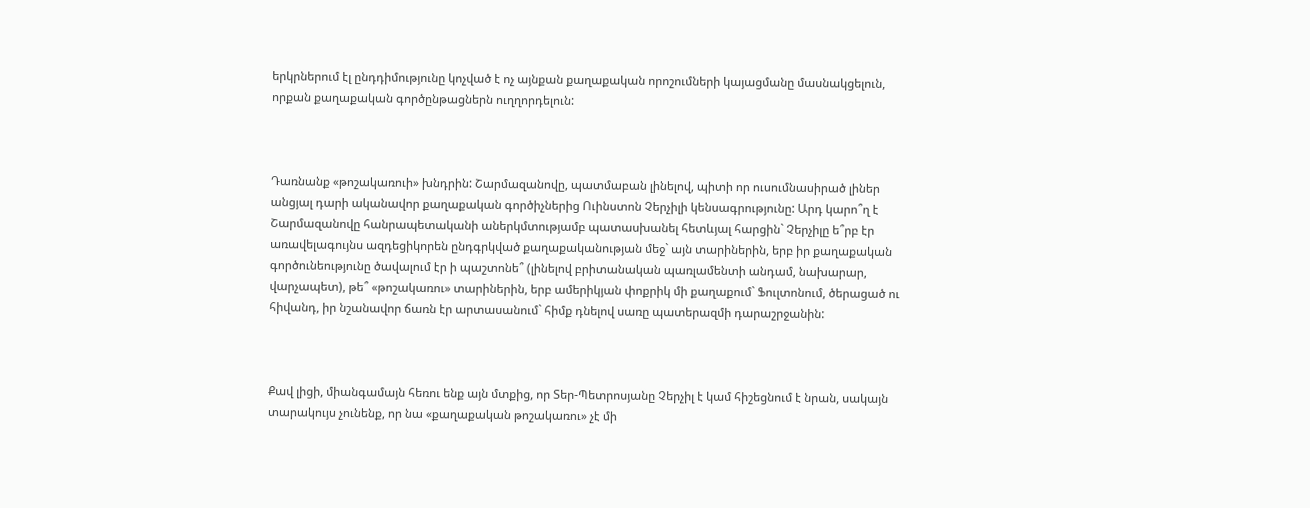երկրներում էլ ընդդիմությունը կոչված է ոչ այնքան քաղաքական որոշումների կայացմանը մասնակցելուն, որքան քաղաքական գործընթացներն ուղղորդելուն:



Դառնանք «թոշակառուի» խնդրին: Շարմազանովը, պատմաբան լինելով, պիտի որ ուսումնասիրած լիներ անցյալ դարի ականավոր քաղաքական գործիչներից Ուինստոն Չերչիլի կենսագրությունը: Արդ կարո՞ղ է Շարմազանովը հանրապետականի աներկմտությամբ պատասխանել հետևյալ հարցին` Չերչիլը ե՞րբ էր առավելագույնս ազդեցիկորեն ընդգրկված քաղաքականության մեջ` այն տարիներին, երբ իր քաղաքական գործունեությունը ծավալում էր ի պաշտոնե՞ (լինելով բրիտանական պառլամենտի անդամ, նախարար, վարչապետ), թե՞ «թոշակառու» տարիներին, երբ ամերիկյան փոքրիկ մի քաղաքում` Ֆուլտոնում, ծերացած ու հիվանդ, իր նշանավոր ճառն էր արտասանում` հիմք դնելով սառը պատերազմի դարաշրջանին:



Քավ լիցի, միանգամայն հեռու ենք այն մտքից, որ Տեր-Պետրոսյանը Չերչիլ է կամ հիշեցնում է նրան, սակայն տարակույս չունենք, որ նա «քաղաքական թոշակառու» չէ մի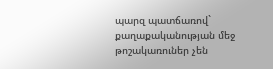պարզ պատճառով` քաղաքականության մեջ թոշակառուներ չեն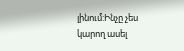լինում:Ինչը չես կարող ասել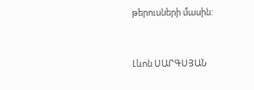թերուսների մասին:



Լևոն ՍԱՐԳՍՅԱՆ